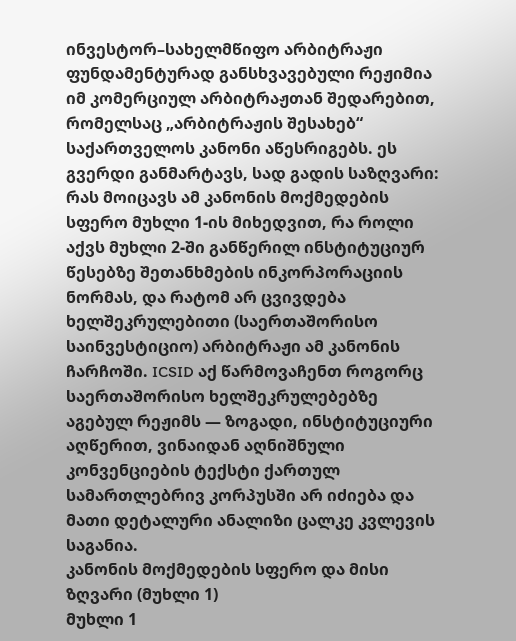ინვესტორ–სახელმწიფო არბიტრაჟი ფუნდამენტურად განსხვავებული რეჟიმია იმ კომერციულ არბიტრაჟთან შედარებით, რომელსაც „არბიტრაჟის შესახებ“ საქართველოს კანონი აწესრიგებს. ეს გვერდი განმარტავს, სად გადის საზღვარი: რას მოიცავს ამ კანონის მოქმედების სფერო მუხლი 1-ის მიხედვით, რა როლი აქვს მუხლი 2-ში განწერილ ინსტიტუციურ წესებზე შეთანხმების ინკორპორაციის ნორმას, და რატომ არ ცვივდება ხელშეკრულებითი (საერთაშორისო საინვესტიციო) არბიტრაჟი ამ კანონის ჩარჩოში. ICSID აქ წარმოვაჩენთ როგორც საერთაშორისო ხელშეკრულებებზე აგებულ რეჟიმს — ზოგადი, ინსტიტუციური აღწერით, ვინაიდან აღნიშნული კონვენციების ტექსტი ქართულ სამართლებრივ კორპუსში არ იძიება და მათი დეტალური ანალიზი ცალკე კვლევის საგანია.
კანონის მოქმედების სფერო და მისი ზღვარი (მუხლი 1)
მუხლი 1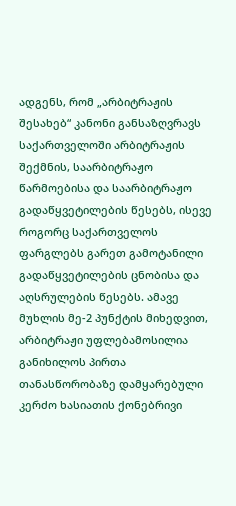ადგენს, რომ „არბიტრაჟის შესახებ“ კანონი განსაზღვრავს საქართველოში არბიტრაჟის შექმნის, საარბიტრაჟო წარმოებისა და საარბიტრაჟო გადაწყვეტილების წესებს, ისევე როგორც საქართველოს ფარგლებს გარეთ გამოტანილი გადაწყვეტილების ცნობისა და აღსრულების წესებს. ამავე მუხლის მე-2 პუნქტის მიხედვით, არბიტრაჟი უფლებამოსილია განიხილოს პირთა თანასწორობაზე დამყარებული კერძო ხასიათის ქონებრივი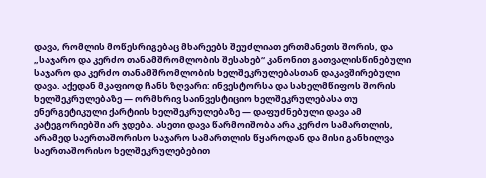დავა, რომლის მოწესრიგებაც მხარეებს შეუძლიათ ერთმანეთს შორის, და „საჯარო და კერძო თანამშრომლობის შესახებ“ კანონით გათვალისწინებული საჯარო და კერძო თანამშრომლობის ხელშეკრულებასთან დაკავშირებული დავა. აქედან მკაფიოდ ჩანს ზღვარი: ინვესტორსა და სახელმწიფოს შორის ხელშეკრულებაზე — ორმხრივ საინვესტიციო ხელშეკრულებასა თუ ენერგეტიკული ქარტიის ხელშეკრულებაზე — დაფუძნებული დავა ამ კატეგორიებში არ ჯდება. ასეთი დავა წარმოიშობა არა კერძო სამართლის, არამედ საერთაშორისო საჯარო სამართლის წყაროდან და მისი განხილვა საერთაშორისო ხელშეკრულებებით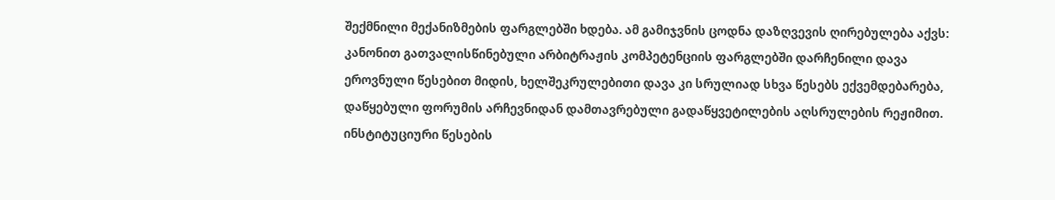შექმნილი მექანიზმების ფარგლებში ხდება. ამ გამიჯვნის ცოდნა დაზღვევის ღირებულება აქვს: კანონით გათვალისწინებული არბიტრაჟის კომპეტენციის ფარგლებში დარჩენილი დავა ეროვნული წესებით მიდის, ხელშეკრულებითი დავა კი სრულიად სხვა წესებს ექვემდებარება, დაწყებული ფორუმის არჩევნიდან დამთავრებული გადაწყვეტილების აღსრულების რეჟიმით.
ინსტიტუციური წესების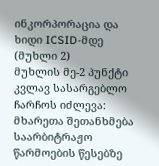ინკორპორაცია და ხიდი ICSID-მდე (მუხლი 2)
მუხლის მე-2 პუნქტი კვლავ სასარგებლო ჩარჩოს იძლევა: მხარეთა შეთანხმება საარბიტრაჟო წარმოების წესებზე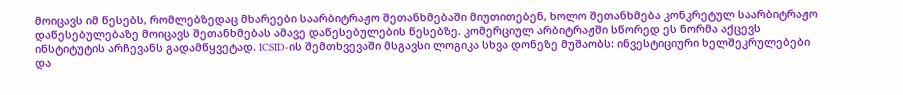მოიცავს იმ წესებს, რომლებზედაც მხარეები საარბიტრაჟო შეთანხმებაში მიუთითებენ, ხოლო შეთანხმება კონკრეტულ საარბიტრაჟო დაწესებულებაზე მოიცავს შეთანხმებას ამავე დაწესებულების წესებზე. კომერციულ არბიტრაჟში სწორედ ეს ნორმა აქცევს ინსტიტუტის არჩევანს გადამწყვეტად. ICSID-ის შემთხვევაში მსგავსი ლოგიკა სხვა დონეზე მუშაობს: ინვესტიციური ხელშეკრულებები და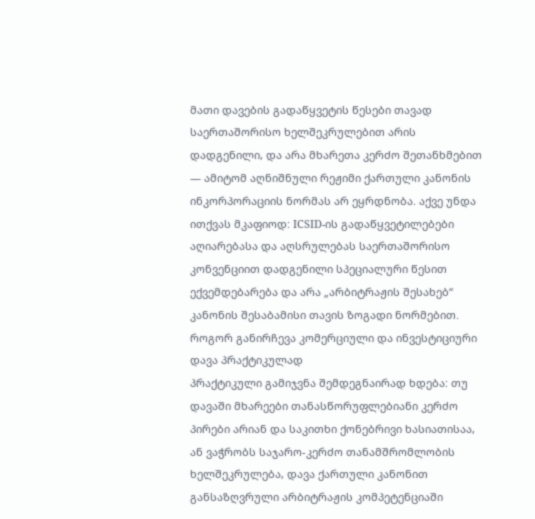მათი დავების გადაწყვეტის წესები თავად საერთაშორისო ხელშეკრულებით არის დადგენილი, და არა მხარეთა კერძო შეთანხმებით — ამიტომ აღნიშნული რეჟიმი ქართული კანონის ინკორპორაციის ნორმას არ ეყრდნობა. აქვე უნდა ითქვას მკაფიოდ: ICSID-ის გადაწყვეტილებები აღიარებასა და აღსრულებას საერთაშორისო კონვენციით დადგენილი სპეციალური წესით ექვემდებარება და არა „არბიტრაჟის შესახებ“ კანონის შესაბამისი თავის ზოგადი ნორმებით.
როგორ განირჩევა კომერციული და ინვესტიციური დავა პრაქტიკულად
პრაქტიკული გამიჯვნა შემდეგნაირად ხდება: თუ დავაში მხარეები თანასწორუფლებიანი კერძო პირები არიან და საკითხი ქონებრივი ხასიათისაა, ან ვაჭრობს საჯარო-კერძო თანამშრომლობის ხელშეკრულება, დავა ქართული კანონით განსაზღვრული არბიტრაჟის კომპეტენციაში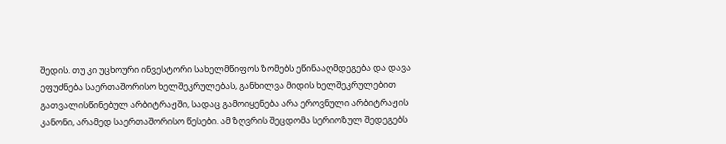შედის. თუ კი უცხოური ინვესტორი სახელმწიფოს ზომებს ეწინააღმდეგება და დავა ეფუძნება საერთაშორისო ხელშეკრულებას, განხილვა მიდის ხელშეკრულებით გათვალისწინებულ არბიტრაჟში, სადაც გამოიყენება არა ეროვნული არბიტრაჟის კანონი, არამედ საერთაშორისო წესები. ამ ზღვრის შეცდომა სერიოზულ შედეგებს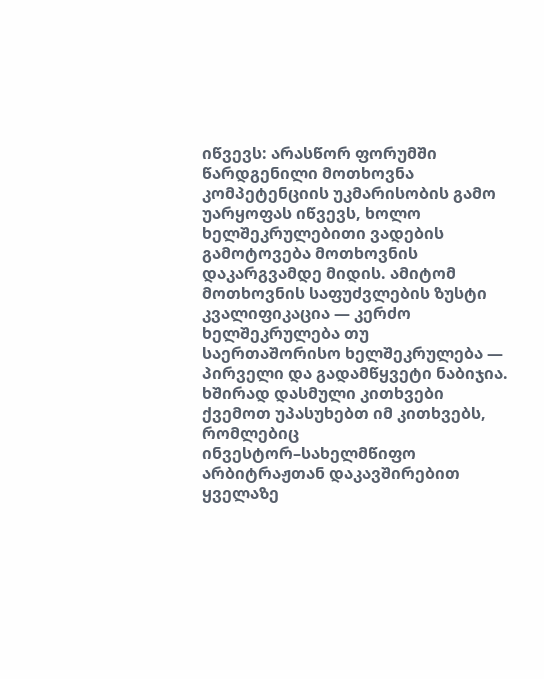იწვევს: არასწორ ფორუმში წარდგენილი მოთხოვნა კომპეტენციის უკმარისობის გამო უარყოფას იწვევს, ხოლო ხელშეკრულებითი ვადების გამოტოვება მოთხოვნის დაკარგვამდე მიდის. ამიტომ მოთხოვნის საფუძვლების ზუსტი კვალიფიკაცია — კერძო ხელშეკრულება თუ საერთაშორისო ხელშეკრულება — პირველი და გადამწყვეტი ნაბიჯია.
ხშირად დასმული კითხვები
ქვემოთ უპასუხებთ იმ კითხვებს, რომლებიც ინვესტორ–სახელმწიფო არბიტრაჟთან დაკავშირებით ყველაზე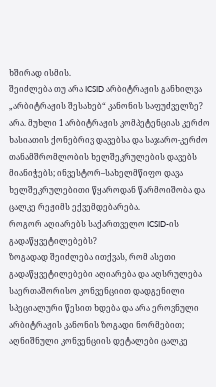ხშირად ისმის.
შეიძლება თუ არა ICSID არბიტრაჟის განხილვა „არბიტრაჟის შესახებ“ კანონის საფუძველზე?
არა. მუხლი 1 არბიტრაჟის კომპეტენციას კერძო ხასიათის ქონებრივ დავებსა და საჯარო-კერძო თანამშრომლობის ხელშეკრულების დავებს მიანიჭებს; ინვესტორ–სახელმწიფო დავა ხელშეკრულებითი წყაროდან წარმოიშობა და ცალკე რეჟიმს ექვემდებარება.
როგორ აღიარებს საქართველო ICSID-ის გადაწყვეტილებებს?
ზოგადად შეიძლება ითქვას, რომ ასეთი გადაწყვეტილებები აღიარება და აღსრულება საერთაშორისო კონვენციით დადგენილი სპეციალური წესით ხდება და არა ეროვნული არბიტრაჟის კანონის ზოგადი ნორმებით; აღნიშნული კონვენციის დეტალები ცალკე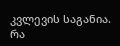კვლევის საგანია.
რა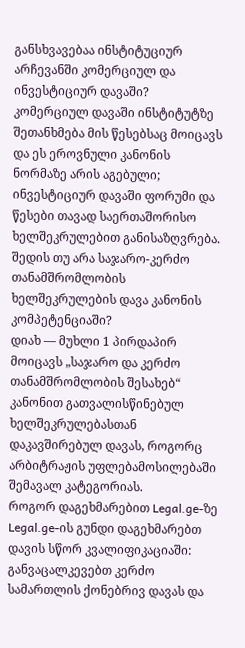განსხვავებაა ინსტიტუციურ არჩევანში კომერციულ და ინვესტიციურ დავაში?
კომერციულ დავაში ინსტიტუტზე შეთანხმება მის წესებსაც მოიცავს და ეს ეროვნული კანონის ნორმაზე არის აგებული; ინვესტიციურ დავაში ფორუმი და წესები თავად საერთაშორისო ხელშეკრულებით განისაზღვრება.
შედის თუ არა საჯარო-კერძო თანამშრომლობის ხელშეკრულების დავა კანონის კომპეტენციაში?
დიახ — მუხლი 1 პირდაპირ მოიცავს „საჯარო და კერძო თანამშრომლობის შესახებ“ კანონით გათვალისწინებულ ხელშეკრულებასთან დაკავშირებულ დავას, როგორც არბიტრაჟის უფლებამოსილებაში შემავალ კატეგორიას.
როგორ დაგეხმარებით Legal.ge-ზე
Legal.ge-ის გუნდი დაგეხმარებთ დავის სწორ კვალიფიკაციაში: განვაცალკევებთ კერძო სამართლის ქონებრივ დავას და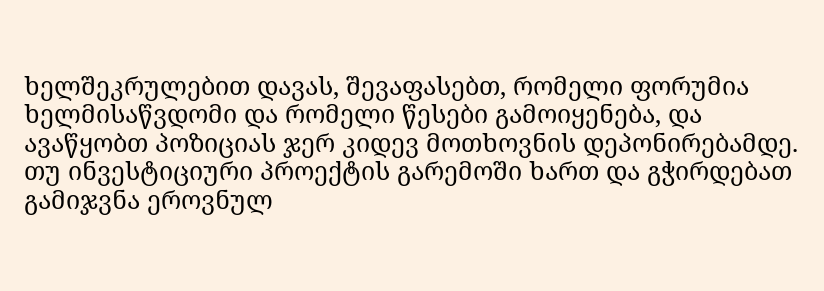ხელშეკრულებით დავას, შევაფასებთ, რომელი ფორუმია ხელმისაწვდომი და რომელი წესები გამოიყენება, და ავაწყობთ პოზიციას ჯერ კიდევ მოთხოვნის დეპონირებამდე. თუ ინვესტიციური პროექტის გარემოში ხართ და გჭირდებათ გამიჯვნა ეროვნულ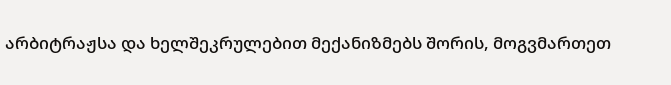არბიტრაჟსა და ხელშეკრულებით მექანიზმებს შორის, მოგვმართეთ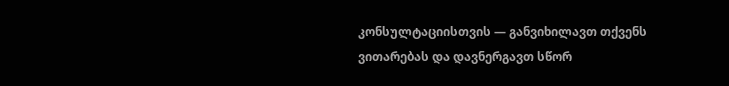კონსულტაციისთვის — განვიხილავთ თქვენს ვითარებას და დავნერგავთ სწორ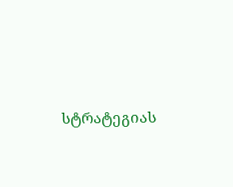სტრატეგიას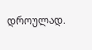დროულად.